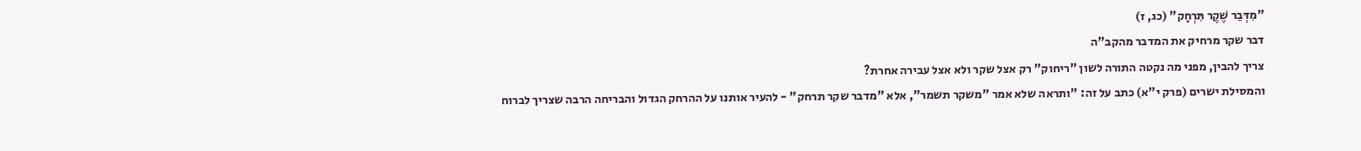"מִדְּבַר שֶׁקֶר תִּרְחָק" (כג, ז)
דבר שקר מרחיק את המדבר מהקב"ה
צריך להבין, מפני מה נקטה התורה לשון "ריחוק" רק אצל שקר ולא אצל עבירה אחרת?
והמסילת ישרים (פרק י"א) כתב על זה: "ותראה שלא אמר "משקר תשמר", אלא "מדבר שקר תרחק" - להעיר אותנו על ההרחק הגדול והבריחה הרבה שצריך לברוח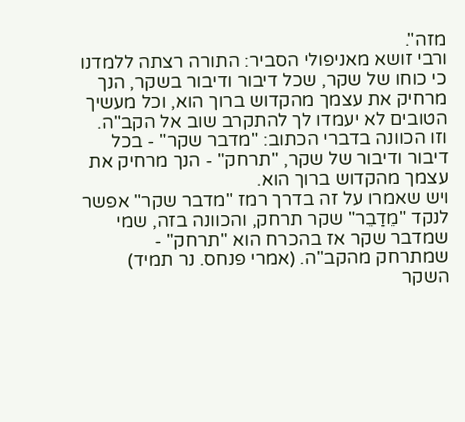מזה".
ורבי זושא מאניפולי הסביר: התורה רצתה ללמדנו כי כוחו של שקר, שכל דיבור ודיבור בשקר, הנך מרחיק את עצמך מהקדוש ברוך הוא, וכל מעשיך הטובים לא יעמדו לך להתקרב שוב אל הקב"ה.
וזו הכוונה בדברי הכתוב: "מדבר שקר" - בכל דיבור ודיבור של שקר, "תרחק" - הנך מרחיק את עצמך מהקדוש ברוך הוא.
ויש שאמרו על זה בדרך רמז "מדבר שקר" אפשר לנקד "מֵדַבֵר" שקר תרחק, והכוונה בזה, שמי שמדבר שקר אז בהכרח הוא "תרחק" - שמתרחק מהקב"ה. (אמרי פנחס. נר תמיד)
השקר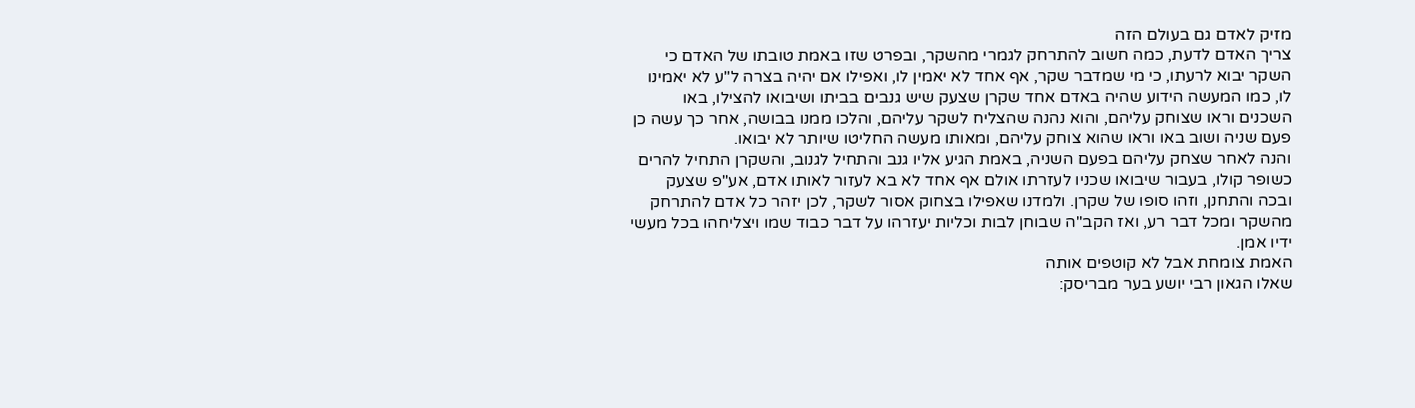מזיק לאדם גם בעולם הזה
צריך האדם לדעת, כמה חשוב להתרחק לגמרי מהשקר, ובפרט שזו באמת טובתו של האדם כי השקר יבוא לרעתו, כי מי שמדבר שקר, אף אחד לא יאמין לו, ואפילו אם יהיה בצרה ל"ע לא יאמינו לו, כמו המעשה הידוע שהיה באדם אחד שקרן שצעק שיש גנבים בביתו ושיבואו להצילו, באו השכנים וראו שצוחק עליהם, והוא נהנה שהצליח לשקר עליהם, והלכו ממנו בבושה, אחר כך עשה כן פעם שניה ושוב באו וראו שהוא צוחק עליהם, ומאותו מעשה החליטו שיותר לא יבואו.
והנה לאחר שצחק עליהם בפעם השניה, באמת הגיע אליו גנב והתחיל לגנוב, והשקרן התחיל להרים כשופר קולו, בעבור שיבואו שכניו לעזרתו אולם אף אחד לא בא לעזור לאותו אדם, אע"פ שצעק ובכה והתחנן, וזהו סופו של שקרן. ולמדנו שאפילו בצחוק אסור לשקר, לכן יזהר כל אדם להתרחק מהשקר ומכל דבר רע, ואז הקב"ה שבוחן לבות וכליות יעזרהו על דבר כבוד שמו ויצליחהו בכל מעשי ידיו אמן.
האמת צומחת אבל לא קוטפים אותה
שאלו הגאון רבי יושע בער מבריסק: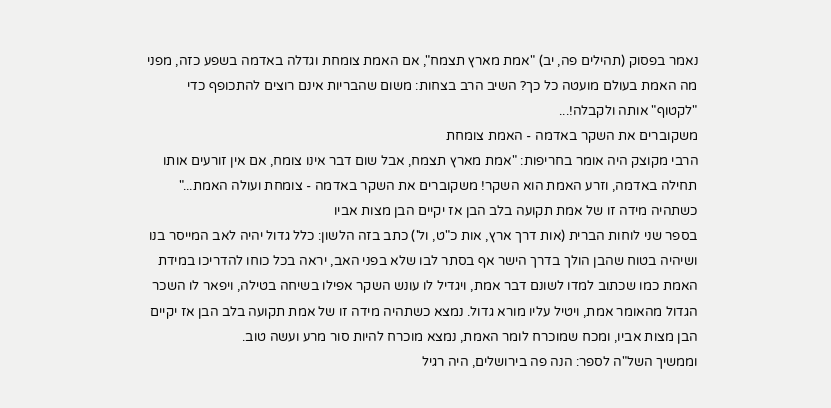נאמר בפסוק (תהילים פה, יב) "אמת מארץ תצמח", אם האמת צומחת וגדלה באדמה בשפע כזה, מפני מה האמת בעולם מועטה כל כך? השיב הרב בצחות: משום שהבריות אינם רוצים להתכופף כדי "לקטוף" אותה ולקבלה!...
משקוברים את השקר באדמה - האמת צומחת
הרבי מקוצק היה אומר בחריפות: "אמת מארץ תצמח, אבל שום דבר אינו צומח, אם אין זורעים אותו תחילה באדמה, וזרע האמת הוא השקר! משקוברים את השקר באדמה - צומחת ועולה האמת..."
כשתהיה מידה זו של אמת תקועה בלב הבן אז יקיים הבן מצות אביו
בספר שני לוחות הברית (אות דרך ארץ, אות כ"ט, ול') כתב בזה הלשון: כלל גדול יהיה לאב המייסר בנו ושיהיה בטוח שהבן הולך בדרך הישר אף בסתר לבו שלא בפני האב, יראה בכל כוחו להדריכו במידת האמת כמו שכתוב למדו לשונם דבר אמת, ויגדיל לו עונש השקר אפילו בשיחה בטילה, ויפאר לו השכר הגדול מהאומר אמת, ויטיל עליו מורא גדול. נמצא כשתהיה מידה זו של אמת תקועה בלב הבן אז יקיים הבן מצות אביו, ומכח שמוכרח לומר האמת, נמצא מוכרח להיות סור מרע ועשה טוב.
וממשיך השל"ה לספר: הנה פה בירושלים, היה רגיל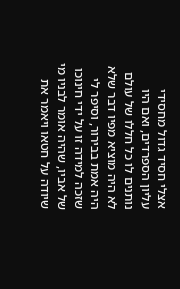אצלי חסיד גדול מחסידי עליון הספרדים, ואם היו נותנים לו כל חללו של עולם לא היה מוציא מפיו דבר שלא היה אמת בבירור, וסיפר לי שזכה למידה זו על ידי חינוכו של אביו, שהיה אומר לבניו מי שיודה על חטאו ויאמר את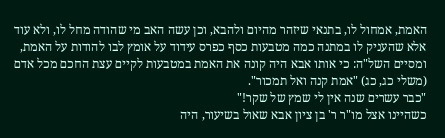האמת, אמחול לו, בתנאי שיזהר מהיום ולהבא, וכן עשה האב מי שהודה מחל לו, ולא עוד אלא שהעניק לו במתנה כמה מטבעות כסף כפרס עידוד על אומץ לבו להודות על האמת, ומסיים השל"ה: כי אותו אבא היה קונה את האמת במטבעות לקיים עצת החכם מכל אדם (משלי כג, כג) "אמת קנה ואל תמכור".
"כבר עשרים שנה אין לי שמץ של שקר!"
כשהיינו אצל מו"ר ר' בן ציון אבא שאול בשיעור, היה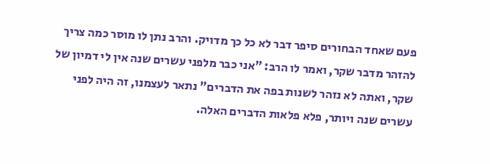פעם שאחד הבחורים סיפר דבר לא כל כך מדויק. והרב נתן לו מוסר כמה צריך להזהר מדבר שקר, ואמר לו הרב: "אני כבר מלפני עשרים שנה אין לי דמיון של שקר, ואתה לא נזהר לשנות בפה את הדברים" נתאר לעצמנו, זה היה לפני עשרים שנה ויותר, פלא פלאות הדברים האלה.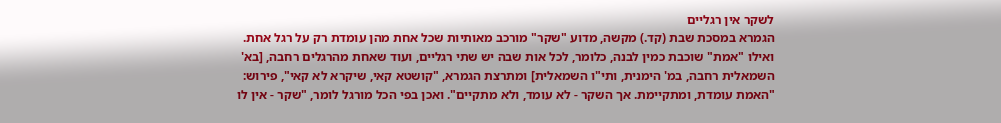לשקר אין רגליים
הגמרא במסכת שבת (קד.) מקשה, מדוע "שקר" מורכב מאותיות שכל אחת מהן עומדת רק על רגל אחת. ואילו "אמת" שוכבת כמין לבנה, כלומר, לכל אות שבה יש שתי רגליים, ועוד שאחת מהרגלים רחבה, [בא' השמאלית רחבה, במ' הימנית, ותי"ו השמאלית] ומתרצת הגמרא, "קושטא קאי, שיקרא לא קאי", פירוש: "האמת עומדת, ומתקיימת. אך השקר - לא עומד, ולא מתקיים". ואכן בפי הכל מורגל לומר, "שקר - אין לו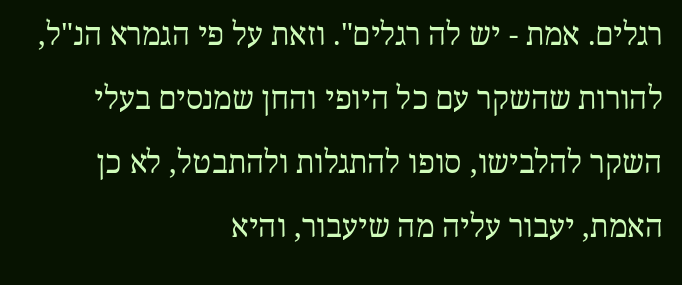רגלים. אמת - יש לה רגלים". וזאת על פי הגמרא הנ"ל, להורות שהשקר עם כל היופי והחן שמנסים בעלי השקר להלבישו, סופו להתגלות ולהתבטל, לא כן האמת, יעבור עליה מה שיעבור, והיא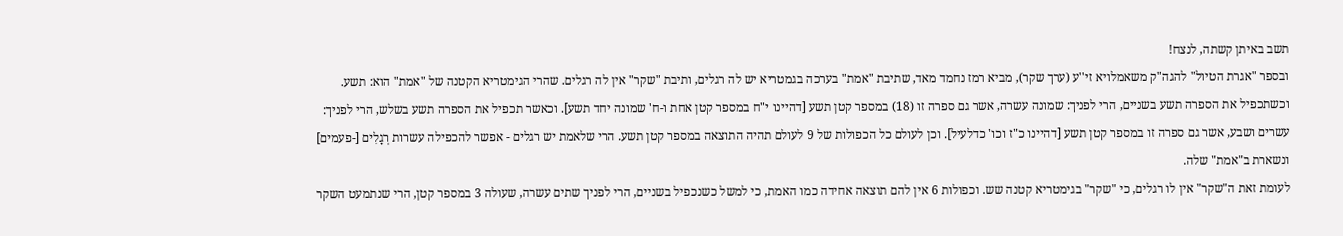תשב באיתן קשתה, לנצח!
ובספר "אגרת הטיול" להגה"ק משאמלויא זי''ע (ערך שקר), מביא רמז נחמד מאד, שתיבת "אמת" בערכה בגמטריא יש לה רגלים, ותיבת "שקר" אין לה רגלים. שהרי הגימטריא הקטנה של "אמת" הוא: תשע. וכשתכפיל את הספרה תשע בשניים, הרי לפניך: שמונה עשרה, אשר גם ספרה זו (18) במספר קטן תשע [דהיינו י"ח במספר קטן אחת ו-ח' שמונה יחד תשע]. וכאשר תכפיל את הספרה תשע בשלש, הרי לפניך: עשרים ושבע, אשר גם ספרה זו במספר קטן תשע [דהיינו כ"ז וכו' כדלעיל]. וכן לעולם כל הכפולות של 9 לעולם תהיה התוצאה במספר קטן תשע. הרי שלאמת יש רגלים - אפשר להכפילה עשרות רְגָלִים [-פעמים] ונשארת ב"אמת" שלה.
לעומת זאת ה"שקר" אין לו רגלים, כי "שקר" בגימטריא קטנה שש. וכפולות 6 אין להם תוצאה אחידה כמו האמת, כי למשל כשנכפיל בשניים, הרי לפניך שתים עשרה, שעולה 3 במספר קטן, הרי שנתמעט השקר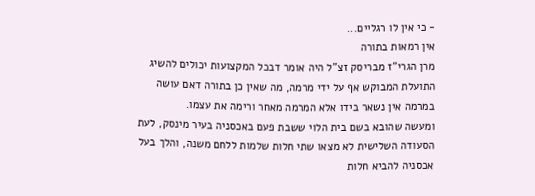- כי אין לו רגליים...
אין רמאות בתורה
מרן הגרי"ז מבריסק זצ"ל היה אומר דבכל המקצועות יכולים להשיג התועלת המבוקש אף על ידי מרמה, מה שאין כן בתורה דאם עושה במרמה אין נשאר בידו אלא המרמה מאחר ורימה את עצמו.
ומעשה שהובא בשם בית הלוי ששבת פעם באכסניה בעיר מינסק, לעת הסעודה השלישית לא מצאו שתי חלות שלמות ללחם משנה, והלך בעל אכסניה להביא חלות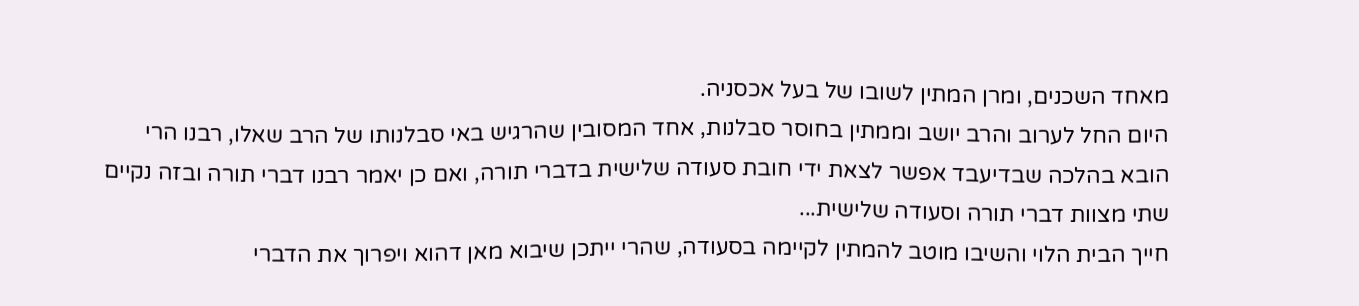מאחד השכנים, ומרן המתין לשובו של בעל אכסניה.
היום החל לערוב והרב יושב וממתין בחוסר סבלנות, אחד המסובין שהרגיש באי סבלנותו של הרב שאלו, רבנו הרי הובא בהלכה שבדיעבד אפשר לצאת ידי חובת סעודה שלישית בדברי תורה, ואם כן יאמר רבנו דברי תורה ובזה נקיים שתי מצוות דברי תורה וסעודה שלישית...
חייך הבית הלוי והשיבו מוטב להמתין לקיימה בסעודה, שהרי ייתכן שיבוא מאן דהוא ויפרוך את הדברי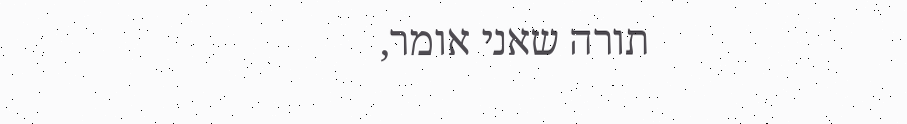תורה שאני אומר,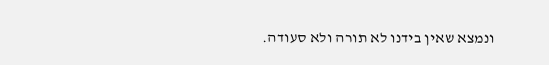ונמצא שאין בידנו לא תורה ולא סעודה.